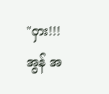"ဝှား!!! အွန် အ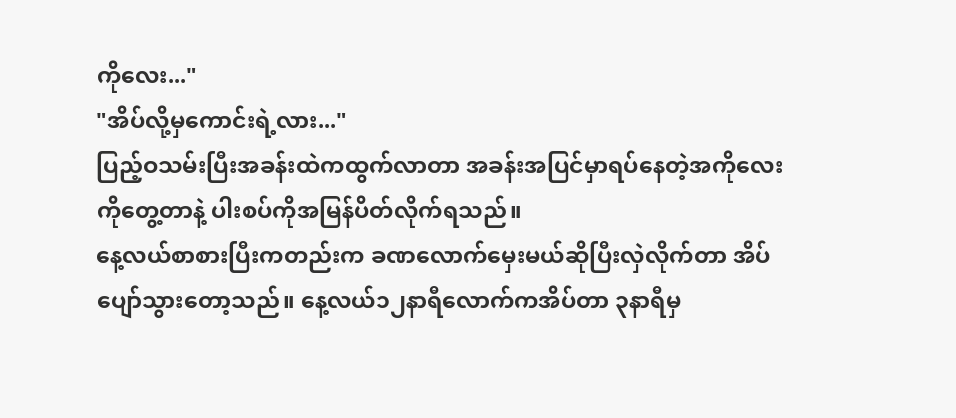ကိုလေး..."
"အိပ်လို့မှကောင်းရဲ့လား..."
ပြည့်ဝသမ်းပြီးအခန်းထဲကထွက်လာတာ အခန်းအပြင်မှာရပ်နေတဲ့အကိုလေးကိုတွေ့တာနဲ့ ပါးစပ်ကိုအမြန်ပိတ်လိုက်ရသည်။
နေ့လယ်စာစားပြီးကတည်းက ခဏလောက်မှေးမယ်ဆိုပြီးလှဲလိုက်တာ အိပ်ပျော်သွားတော့သည်။ နေ့လယ်၁၂နာရီလောက်ကအိပ်တာ ၃နာရီမှ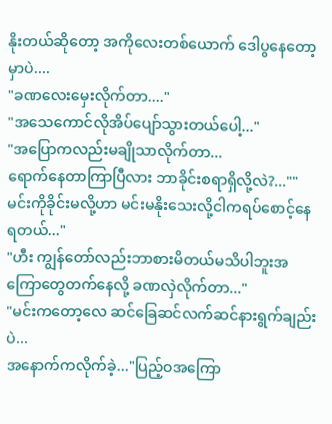နိုးတယ်ဆိုတော့ အကိုလေးတစ်ယောက် ဒေါပွနေတော့မှာပဲ....
"ခဏလေးမှေးလိုက်တာ...."
"အသေကောင်လိုအိပ်ပျော်သွားတယ်ပေါ့..."
"အပြောကလည်းမချိုသာလိုက်တာ...
ရောက်နေတာကြာပြီလား ဘာခိုင်းစရာရှိလို့လဲ?...""မင်းကိုခိုင်းမလို့ဟာ မင်းမနိုးသေးလို့ငါကရပ်စောင့်နေရတယ်..."
"ဟီး ကျွန်တော်လည်းဘာစားမိတယ်မသိပါဘူးအကြောတွေတက်နေလို့ ခဏလှဲလိုက်တာ..."
"မင်းကတော့လေ ဆင်ခြေဆင်လက်ဆင်နားရွက်ချည်းပဲ...
အနောက်ကလိုက်ခဲ့..."ပြည့်ဝအကြော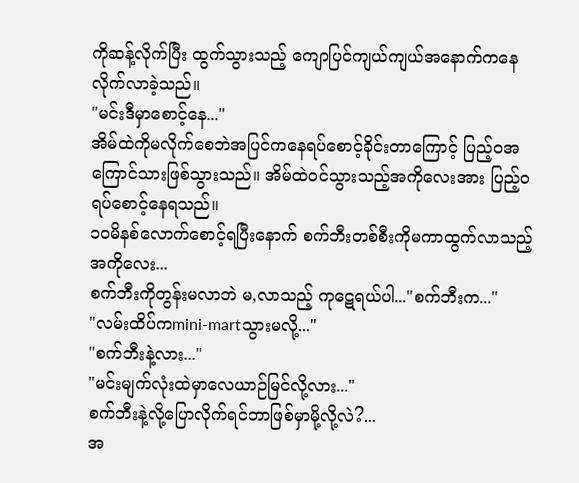ကိုဆန့်လိုက်ပြီး ထွက်သွားသည့် ကျောပြင်ကျယ်ကျယ်အနောက်ကနေလိုက်လာခဲ့သည်။
"မင်းဒီမှာစောင့်နေ..."
အိမ်ထဲကိုမလိုက်စေဘဲအပြင်ကနေရပ်စောင့်ခိုင်းတာကြောင့် ပြည့်ဝအကြောင်သားဖြစ်သွားသည်။ အိမ်ထဲဝင်သွားသည့်အကိုလေးအား ပြည့်ဝရပ်စောင့်နေရသည်။
၁၀မိနစ်လောက်စောင့်ရပြီးနောက် စက်ဘီးတစ်စီးကိုမကာထွက်လာသည့်အကိုလေး...
စက်ဘီးကိုတွန်းမလာဘဲ မ,လာသည့် ကုဋေရယ်ပါ..."စက်ဘီးက..."
"လမ်းထိပ်ကmini-martသွားမလို့..."
"စက်ဘီးနဲ့လား..."
"မင်းမျက်လုံးထဲမှာလေယာဉ်မြင်လို့လား..."
စက်ဘီးနဲ့လို့ပြောလိုက်ရင်ဘာဖြစ်မှာမို့လို့လဲ?...
အ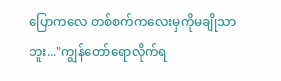ပြောကလေ တစ်စက်ကလေးမှကိုမချိုသာဘူး..."ကျွန်တော်ရောလိုက်ရ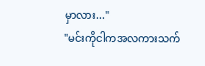မှာလား..."
"မင်းကိုငါကအလကားသက်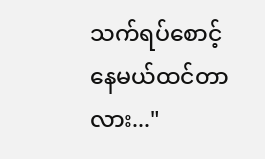သက်ရပ်စောင့်နေမယ်ထင်တာလား..."